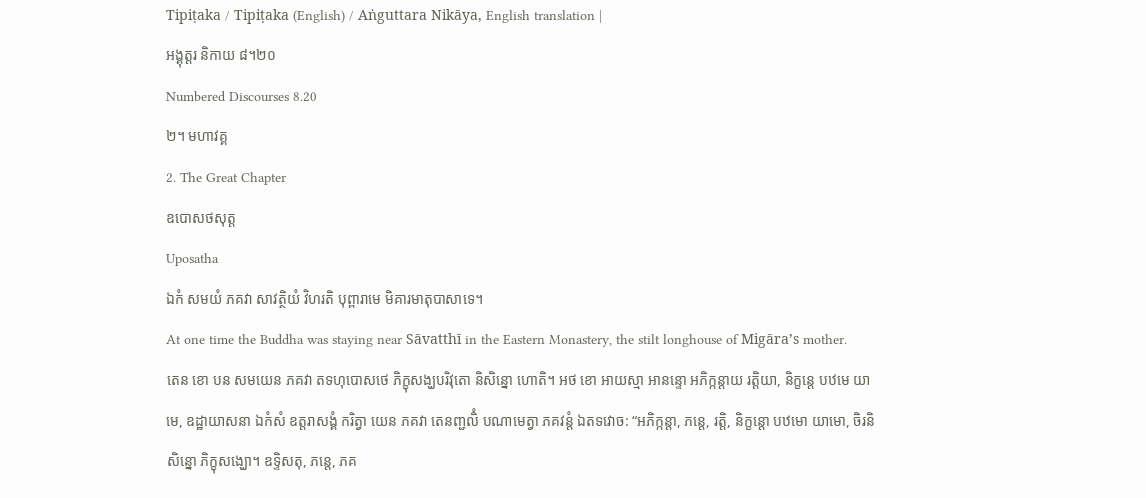Tipiṭaka / Tipiṭaka (English) / Aṅguttara Nikāya, English translation |
អង្គុត្តរ និកាយ ៨។២០
Numbered Discourses 8.20
២។ មហាវគ្គ
2. The Great Chapter
ឧបោសថសុត្ត
Uposatha
ឯកំ សមយំ ភគវា សាវត្ថិយំ វិហរតិ បុព្ពារាមេ មិគារមាតុបាសាទេ។
At one time the Buddha was staying near Sāvatthī in the Eastern Monastery, the stilt longhouse of Migāra’s mother.
តេន ខោ បន សមយេន ភគវា តទហុបោសថេ ភិក្ខុសង្ឃបរិវុតោ និសិន្នោ ហោតិ។ អថ ខោ អាយស្មា អានន្ទោ អភិក្កន្តាយ រត្តិយា, និក្ខន្តេ បឋមេ យាមេ, ឧដ្ឋាយាសនា ឯកំសំ ឧត្តរាសង្គំ ករិត្វា យេន ភគវា តេនញ្ជលិំ បណាមេត្វា ភគវន្តំ ឯតទវោច: “អភិក្កន្តា, ភន្តេ, រត្តិ, និក្ខន្តោ បឋមោ យាមោ, ចិរនិសិន្នោ ភិក្ខុសង្ឃោ។ ឧទ្ទិសតុ, ភន្តេ, ភគ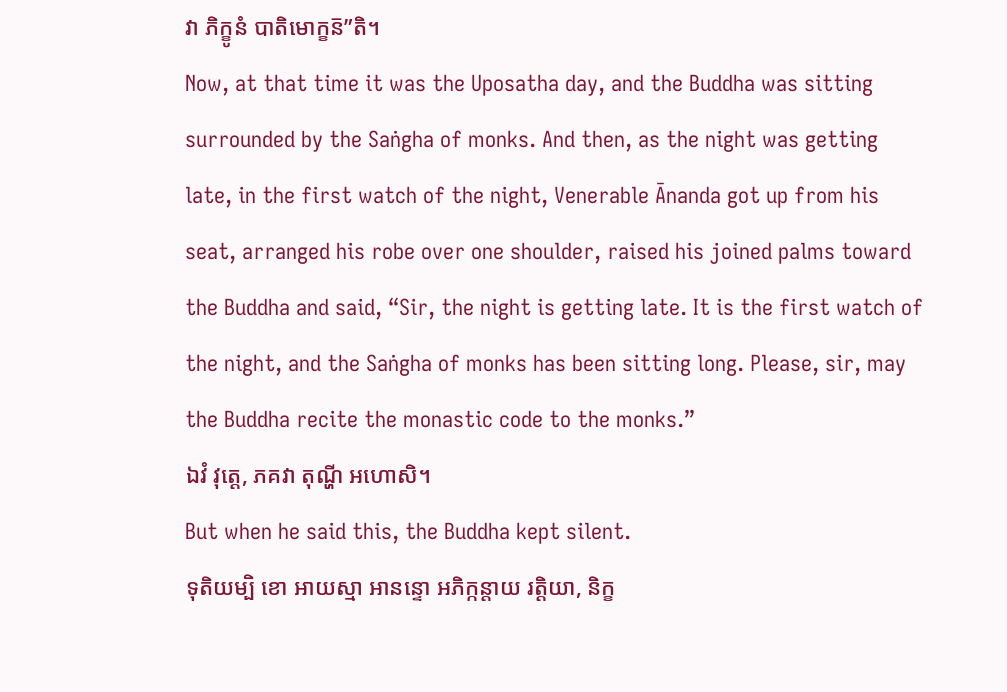វា ភិក្ខូនំ បាតិមោក្ខន៑”តិ។
Now, at that time it was the Uposatha day, and the Buddha was sitting surrounded by the Saṅgha of monks. And then, as the night was getting late, in the first watch of the night, Venerable Ānanda got up from his seat, arranged his robe over one shoulder, raised his joined palms toward the Buddha and said, “Sir, the night is getting late. It is the first watch of the night, and the Saṅgha of monks has been sitting long. Please, sir, may the Buddha recite the monastic code to the monks.”
ឯវំ វុត្តេ, ភគវា តុណ្ហី អហោសិ។
But when he said this, the Buddha kept silent.
ទុតិយម្បិ ខោ អាយស្មា អានន្ទោ អភិក្កន្តាយ រត្តិយា, និក្ខ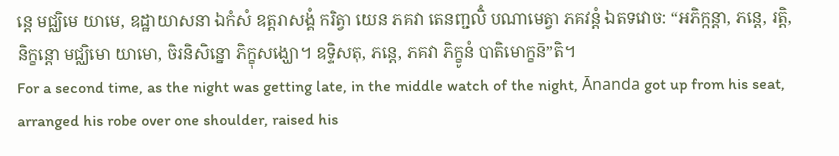ន្តេ មជ្ឈិមេ យាមេ, ឧដ្ឋាយាសនា ឯកំសំ ឧត្តរាសង្គំ ករិត្វា យេន ភគវា តេនញ្ជលិំ បណាមេត្វា ភគវន្តំ ឯតទវោច: “អភិក្កន្តា, ភន្តេ, រត្តិ, និក្ខន្តោ មជ្ឈិមោ យាមោ, ចិរនិសិន្នោ ភិក្ខុសង្ឃោ។ ឧទ្ទិសតុ, ភន្តេ, ភគវា ភិក្ខូនំ បាតិមោក្ខន៑”តិ។
For a second time, as the night was getting late, in the middle watch of the night, Ānanda got up from his seat, arranged his robe over one shoulder, raised his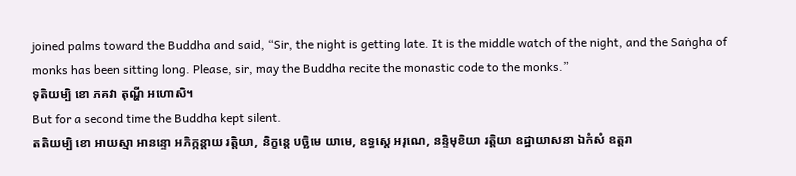joined palms toward the Buddha and said, “Sir, the night is getting late. It is the middle watch of the night, and the Saṅgha of monks has been sitting long. Please, sir, may the Buddha recite the monastic code to the monks.”
ទុតិយម្បិ ខោ ភគវា តុណ្ហី អហោសិ។
But for a second time the Buddha kept silent.
តតិយម្បិ ខោ អាយស្មា អានន្ទោ អភិក្កន្តាយ រត្តិយា, និក្ខន្តេ បច្ឆិមេ យាមេ, ឧទ្ធស្តេ អរុណេ, នន្ទិមុខិយា រត្តិយា ឧដ្ឋាយាសនា ឯកំសំ ឧត្តរា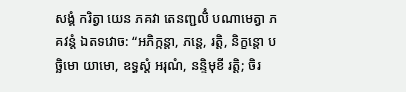សង្គំ ករិត្វា យេន ភគវា តេនញ្ជលិំ បណាមេត្វា ភគវន្តំ ឯតទវោច: “អភិក្កន្តា, ភន្តេ, រត្តិ, និក្ខន្តោ បច្ឆិមោ យាមោ, ឧទ្ធស្តំ អរុណំ, នន្ទិមុខី រត្តិ; ចិរ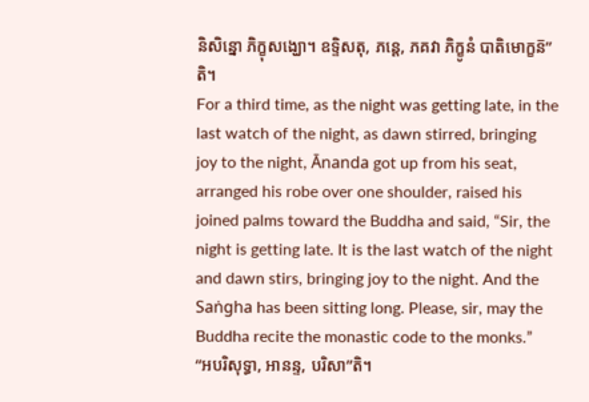និសិន្នោ ភិក្ខុសង្ឃោ។ ឧទ្ទិសតុ, ភន្តេ, ភគវា ភិក្ខូនំ បាតិមោក្ខន៑”តិ។
For a third time, as the night was getting late, in the last watch of the night, as dawn stirred, bringing joy to the night, Ānanda got up from his seat, arranged his robe over one shoulder, raised his joined palms toward the Buddha and said, “Sir, the night is getting late. It is the last watch of the night and dawn stirs, bringing joy to the night. And the Saṅgha has been sitting long. Please, sir, may the Buddha recite the monastic code to the monks.”
“អបរិសុទ្ធា, អានន្ទ, បរិសា”តិ។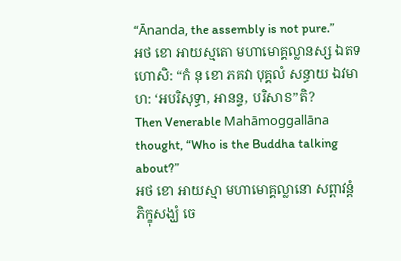“Ānanda, the assembly is not pure.”
អថ ខោ អាយស្មតោ មហាមោគ្គល្លានស្ស ឯតទហោសិ: “កំ នុ ខោ ភគវា បុគ្គលំ សន្ធាយ ឯវមាហ: ‘អបរិសុទ្ធា, អានន្ទ, បរិសាៜ”តិ?
Then Venerable Mahāmoggallāna thought, “Who is the Buddha talking about?”
អថ ខោ អាយស្មា មហាមោគ្គល្លានោ សព្ពាវន្តំ ភិក្ខុសង្ឃំ ចេ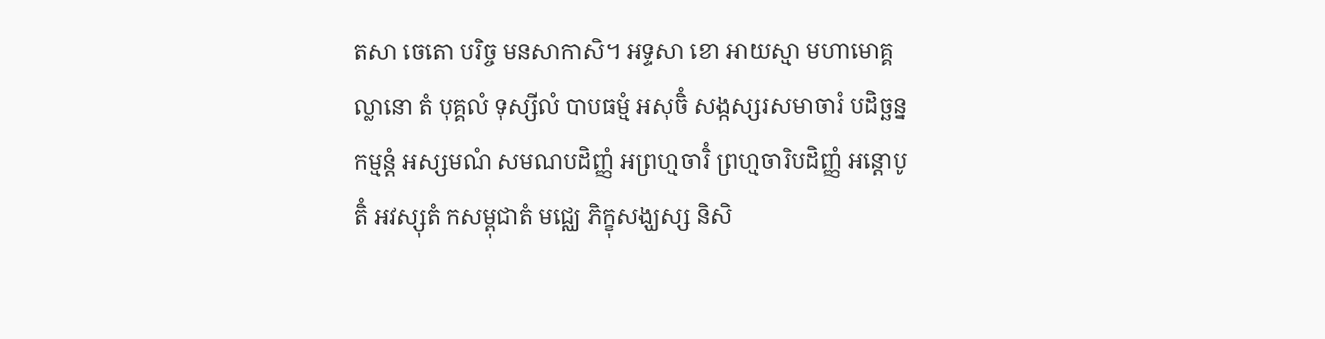តសា ចេតោ បរិច្ច មនសាកាសិ។ អទ្ទសា ខោ អាយស្មា មហាមោគ្គល្លានោ តំ បុគ្គលំ ទុស្សីលំ បាបធម្មំ អសុចិំ សង្កស្សរសមាចារំ បដិច្ឆន្នកម្មន្តំ អស្សមណំ សមណបដិញ្ញំ អព្រហ្មចារិំ ព្រហ្មចារិបដិញ្ញំ អន្តោបូតិំ អវស្សុតំ កសម្ពុជាតំ មជ្ឈេ ភិក្ខុសង្ឃស្ស និសិ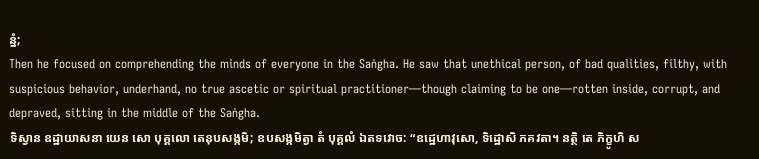ន្នំ;
Then he focused on comprehending the minds of everyone in the Saṅgha. He saw that unethical person, of bad qualities, filthy, with suspicious behavior, underhand, no true ascetic or spiritual practitioner—though claiming to be one—rotten inside, corrupt, and depraved, sitting in the middle of the Saṅgha.
ទិស្វាន ឧដ្ឋាយាសនា យេន សោ បុគ្គលោ តេនុបសង្កមិ; ឧបសង្កមិត្វា តំ បុគ្គលំ ឯតទវោច: “ឧដ្ឋេហាវុសោ, ទិដ្ឋោសិ ភគវតា។ នត្ថិ តេ ភិក្ខូហិ ស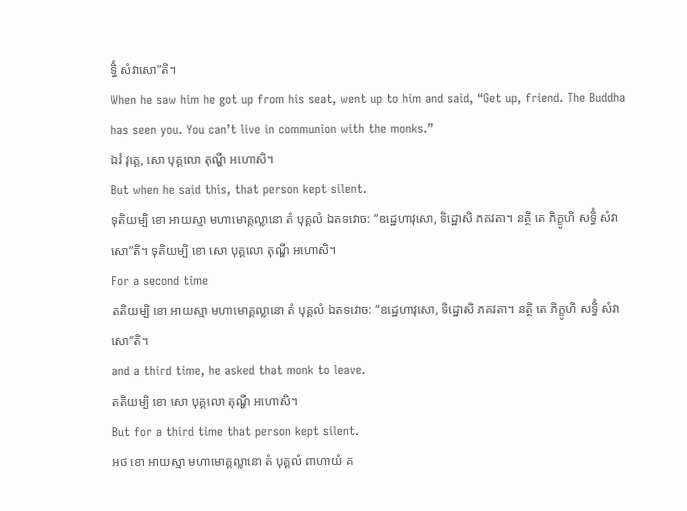ទ្ធិំ សំវាសោ”តិ។
When he saw him he got up from his seat, went up to him and said, “Get up, friend. The Buddha has seen you. You can’t live in communion with the monks.”
ឯវំ វុត្តេ, សោ បុគ្គលោ តុណ្ហី អហោសិ។
But when he said this, that person kept silent.
ទុតិយម្បិ ខោ អាយស្មា មហាមោគ្គល្លានោ តំ បុគ្គលំ ឯតទវោច: “ឧដ្ឋេហាវុសោ, ទិដ្ឋោសិ ភគវតា។ នត្ថិ តេ ភិក្ខូហិ សទ្ធិំ សំវាសោ”តិ។ ទុតិយម្បិ ខោ សោ បុគ្គលោ តុណ្ហី អហោសិ។
For a second time
តតិយម្បិ ខោ អាយស្មា មហាមោគ្គល្លានោ តំ បុគ្គលំ ឯតទវោច: “ឧដ្ឋេហាវុសោ, ទិដ្ឋោសិ ភគវតា។ នត្ថិ តេ ភិក្ខូហិ សទ្ធិំ សំវាសោ”តិ។
and a third time, he asked that monk to leave.
តតិយម្បិ ខោ សោ បុគ្គលោ តុណ្ហី អហោសិ។
But for a third time that person kept silent.
អថ ខោ អាយស្មា មហាមោគ្គល្លានោ តំ បុគ្គលំ ពាហាយំ គ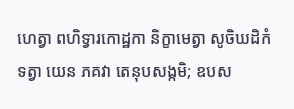ហេត្វា ពហិទ្វារកោដ្ឋកា និក្ខាមេត្វា សូចិឃដិកំ ទត្វា យេន ភគវា តេនុបសង្កមិ; ឧបស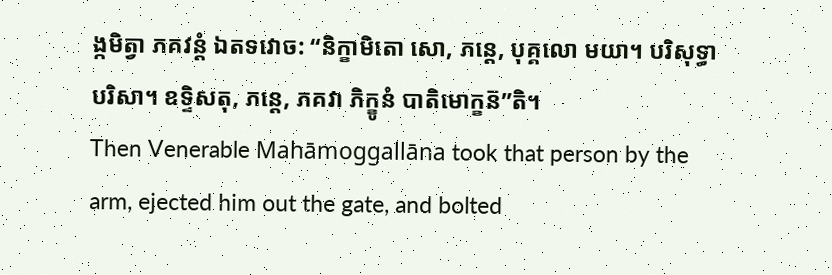ង្កមិត្វា ភគវន្តំ ឯតទវោច: “និក្ខាមិតោ សោ, ភន្តេ, បុគ្គលោ មយា។ បរិសុទ្ធា បរិសា។ ឧទ្ទិសតុ, ភន្តេ, ភគវា ភិក្ខូនំ បាតិមោក្ខន៑”តិ។
Then Venerable Mahāmoggallāna took that person by the arm, ejected him out the gate, and bolted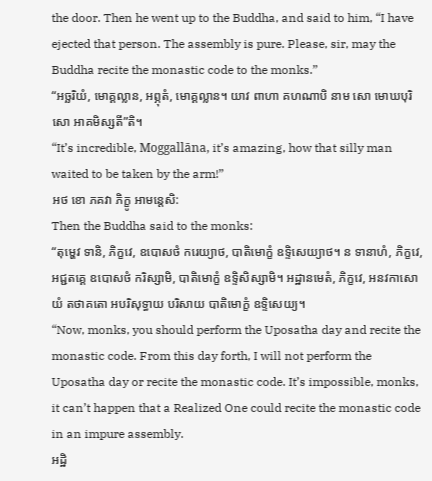the door. Then he went up to the Buddha, and said to him, “I have ejected that person. The assembly is pure. Please, sir, may the Buddha recite the monastic code to the monks.”
“អច្ឆរិយំ, មោគ្គល្លាន, អព្ភុតំ, មោគ្គល្លាន។ យាវ ពាហា គហណាបិ នាម សោ មោឃបុរិសោ អាគមិស្សតី”តិ។
“It’s incredible, Moggallāna, it’s amazing, how that silly man waited to be taken by the arm!”
អថ ខោ ភគវា ភិក្ខូ អាមន្តេសិ:
Then the Buddha said to the monks:
“តុម្ហេវ ទានិ, ភិក្ខវេ, ឧបោសថំ ករេយ្យាថ, បាតិមោក្ខំ ឧទ្ទិសេយ្យាថ។ ន ទានាហំ, ភិក្ខវេ, អជ្ជតគ្គេ ឧបោសថំ ករិស្សាមិ, បាតិមោក្ខំ ឧទ្ទិសិស្សាមិ។ អដ្ឋានមេតំ, ភិក្ខវេ, អនវកាសោ យំ តថាគតោ អបរិសុទ្ធាយ បរិសាយ បាតិមោក្ខំ ឧទ្ទិសេយ្យ។
“Now, monks, you should perform the Uposatha day and recite the monastic code. From this day forth, I will not perform the Uposatha day or recite the monastic code. It’s impossible, monks, it can’t happen that a Realized One could recite the monastic code in an impure assembly.
អដ្ឋិ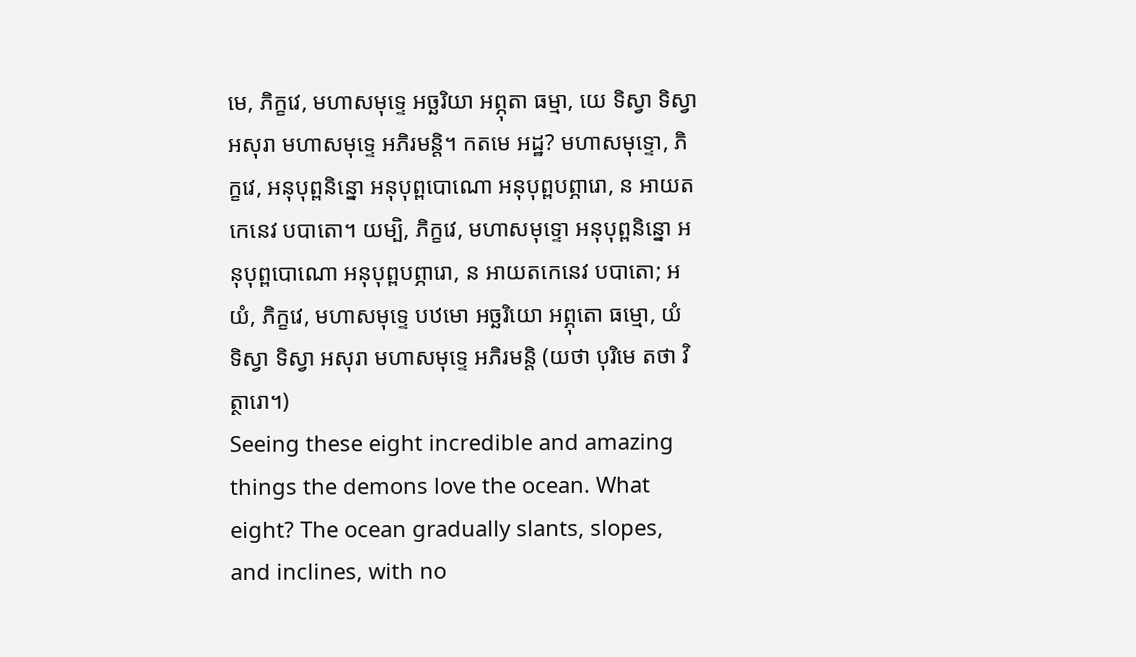មេ, ភិក្ខវេ, មហាសមុទ្ទេ អច្ឆរិយា អព្ភុតា ធម្មា, យេ ទិស្វា ទិស្វា អសុរា មហាសមុទ្ទេ អភិរមន្តិ។ កតមេ អដ្ឋ? មហាសមុទ្ទោ, ភិក្ខវេ, អនុបុព្ពនិន្នោ អនុបុព្ពបោណោ អនុបុព្ពបព្ភារោ, ន អាយតកេនេវ បបាតោ។ យម្បិ, ភិក្ខវេ, មហាសមុទ្ទោ អនុបុព្ពនិន្នោ អនុបុព្ពបោណោ អនុបុព្ពបព្ភារោ, ន អាយតកេនេវ បបាតោ; អយំ, ភិក្ខវេ, មហាសមុទ្ទេ បឋមោ អច្ឆរិយោ អព្ភុតោ ធម្មោ, យំ ទិស្វា ទិស្វា អសុរា មហាសមុទ្ទេ អភិរមន្តិ (យថា បុរិមេ តថា វិត្ថារោ។)
Seeing these eight incredible and amazing things the demons love the ocean. What eight? The ocean gradually slants, slopes, and inclines, with no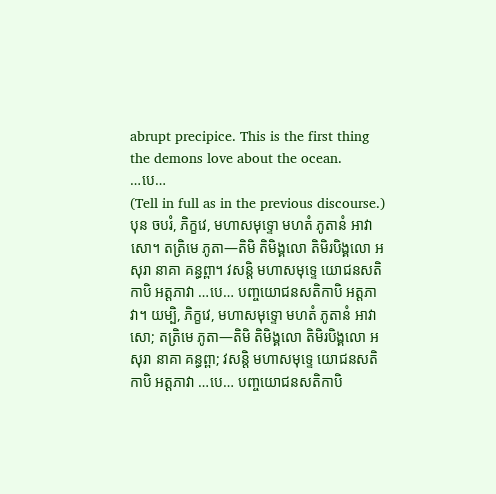abrupt precipice. This is the first thing the demons love about the ocean.
…បេ…
(Tell in full as in the previous discourse.)
បុន ចបរំ, ភិក្ខវេ, មហាសមុទ្ទោ មហតំ ភូតានំ អាវាសោ។ តត្រិមេ ភូតា—តិមិ តិមិង្គលោ តិមិរបិង្គលោ អសុរា នាគា គន្ធព្ពា។ វសន្តិ មហាសមុទ្ទេ យោជនសតិកាបិ អត្តភាវា …បេ… បញ្ចយោជនសតិកាបិ អត្តភាវា។ យម្បិ, ភិក្ខវេ, មហាសមុទ្ទោ មហតំ ភូតានំ អាវាសោ; តត្រិមេ ភូតា—តិមិ តិមិង្គលោ តិមិរបិង្គលោ អសុរា នាគា គន្ធព្ពា; វសន្តិ មហាសមុទ្ទេ យោជនសតិកាបិ អត្តភាវា …បេ… បញ្ចយោជនសតិកាបិ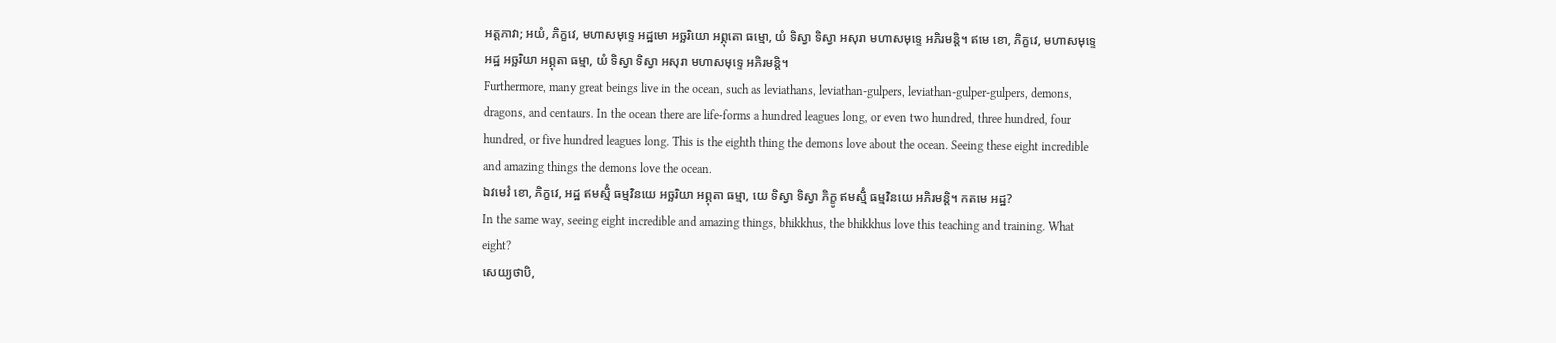អត្តភាវា; អយំ, ភិក្ខវេ, មហាសមុទ្ទេ អដ្ឋមោ អច្ឆរិយោ អព្ភុតោ ធម្មោ, យំ ទិស្វា ទិស្វា អសុរា មហាសមុទ្ទេ អភិរមន្តិ។ ឥមេ ខោ, ភិក្ខវេ, មហាសមុទ្ទេ អដ្ឋ អច្ឆរិយា អព្ភុតា ធម្មា, យំ ទិស្វា ទិស្វា អសុរា មហាសមុទ្ទេ អភិរមន្តិ។
Furthermore, many great beings live in the ocean, such as leviathans, leviathan-gulpers, leviathan-gulper-gulpers, demons, dragons, and centaurs. In the ocean there are life-forms a hundred leagues long, or even two hundred, three hundred, four hundred, or five hundred leagues long. This is the eighth thing the demons love about the ocean. Seeing these eight incredible and amazing things the demons love the ocean.
ឯវមេវំ ខោ, ភិក្ខវេ, អដ្ឋ ឥមស្មិំ ធម្មវិនយេ អច្ឆរិយា អព្ភុតា ធម្មា, យេ ទិស្វា ទិស្វា ភិក្ខូ ឥមស្មិំ ធម្មវិនយេ អភិរមន្តិ។ កតមេ អដ្ឋ?
In the same way, seeing eight incredible and amazing things, bhikkhus, the bhikkhus love this teaching and training. What eight?
សេយ្យថាបិ,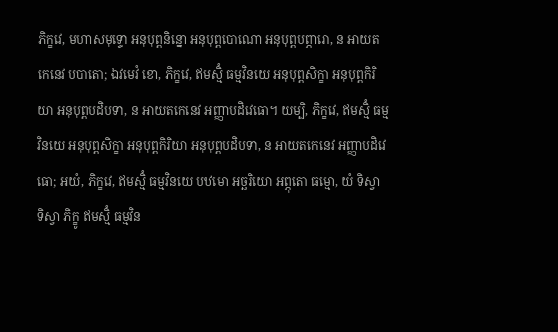ភិក្ខវេ, មហាសមុទ្ទោ អនុបុព្ពនិន្នោ អនុបុព្ពបោណោ អនុបុព្ពបព្ភារោ, ន អាយតកេនេវ បបាតោ; ឯវមេវំ ខោ, ភិក្ខវេ, ឥមស្មិំ ធម្មវិនយេ អនុបុព្ពសិក្ខា អនុបុព្ពកិរិយា អនុបុព្ពបដិបទា, ន អាយតកេនេវ អញ្ញាបដិវេធោ។ យម្បិ, ភិក្ខវេ, ឥមស្មិំ ធម្មវិនយេ អនុបុព្ពសិក្ខា អនុបុព្ពកិរិយា អនុបុព្ពបដិបទា, ន អាយតកេនេវ អញ្ញាបដិវេធោ; អយំ, ភិក្ខវេ, ឥមស្មិំ ធម្មវិនយេ បឋមោ អច្ឆរិយោ អព្ភុតោ ធម្មោ, យំ ទិស្វា ទិស្វា ភិក្ខូ ឥមស្មិំ ធម្មវិន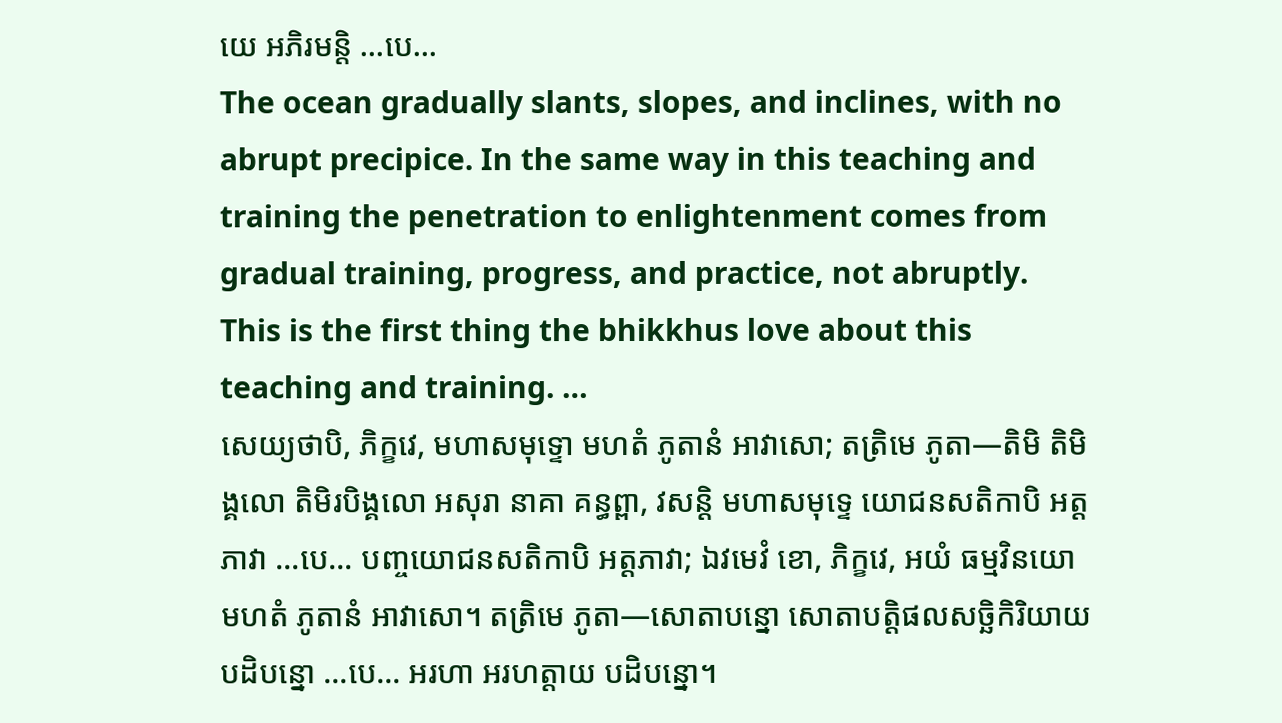យេ អភិរមន្តិ …បេ…
The ocean gradually slants, slopes, and inclines, with no abrupt precipice. In the same way in this teaching and training the penetration to enlightenment comes from gradual training, progress, and practice, not abruptly. This is the first thing the bhikkhus love about this teaching and training. …
សេយ្យថាបិ, ភិក្ខវេ, មហាសមុទ្ទោ មហតំ ភូតានំ អាវាសោ; តត្រិមេ ភូតា—តិមិ តិមិង្គលោ តិមិរបិង្គលោ អសុរា នាគា គន្ធព្ពា, វសន្តិ មហាសមុទ្ទេ យោជនសតិកាបិ អត្តភាវា …បេ… បញ្ចយោជនសតិកាបិ អត្តភាវា; ឯវមេវំ ខោ, ភិក្ខវេ, អយំ ធម្មវិនយោ មហតំ ភូតានំ អាវាសោ។ តត្រិមេ ភូតា—សោតាបន្នោ សោតាបត្តិផលសច្ឆិកិរិយាយ បដិបន្នោ …បេ… អរហា អរហត្តាយ បដិបន្នោ។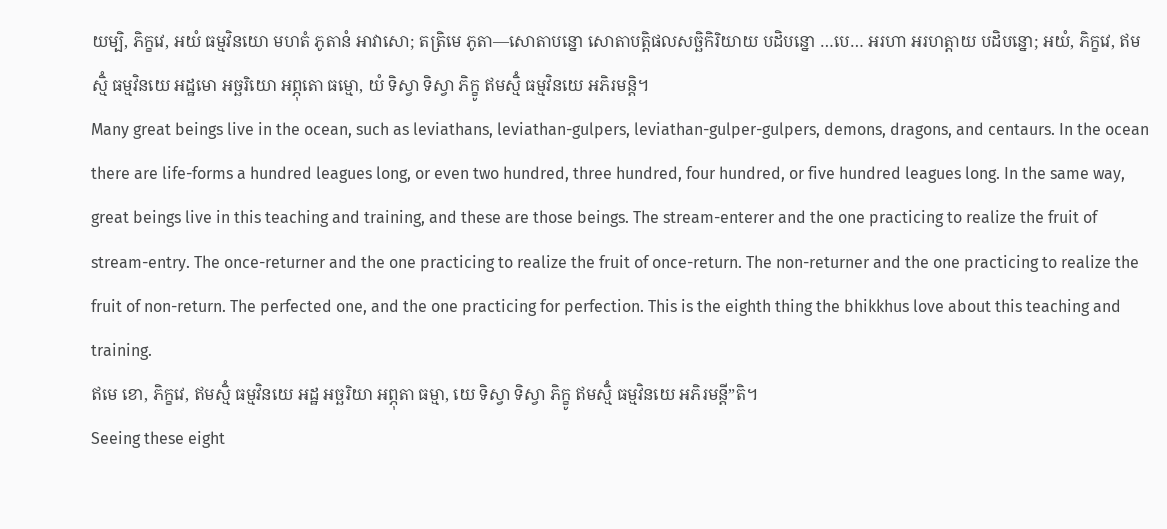យម្បិ, ភិក្ខវេ, អយំ ធម្មវិនយោ មហតំ ភូតានំ អាវាសោ; តត្រិមេ ភូតា—សោតាបន្នោ សោតាបត្តិផលសច្ឆិកិរិយាយ បដិបន្នោ …បេ… អរហា អរហត្តាយ បដិបន្នោ; អយំ, ភិក្ខវេ, ឥមស្មិំ ធម្មវិនយេ អដ្ឋមោ អច្ឆរិយោ អព្ភុតោ ធម្មោ, យំ ទិស្វា ទិស្វា ភិក្ខូ ឥមស្មិំ ធម្មវិនយេ អភិរមន្តិ។
Many great beings live in the ocean, such as leviathans, leviathan-gulpers, leviathan-gulper-gulpers, demons, dragons, and centaurs. In the ocean there are life-forms a hundred leagues long, or even two hundred, three hundred, four hundred, or five hundred leagues long. In the same way, great beings live in this teaching and training, and these are those beings. The stream-enterer and the one practicing to realize the fruit of stream-entry. The once-returner and the one practicing to realize the fruit of once-return. The non-returner and the one practicing to realize the fruit of non-return. The perfected one, and the one practicing for perfection. This is the eighth thing the bhikkhus love about this teaching and training.
ឥមេ ខោ, ភិក្ខវេ, ឥមស្មិំ ធម្មវិនយេ អដ្ឋ អច្ឆរិយា អព្ភុតា ធម្មា, យេ ទិស្វា ទិស្វា ភិក្ខូ ឥមស្មិំ ធម្មវិនយេ អភិរមន្តី”តិ។
Seeing these eight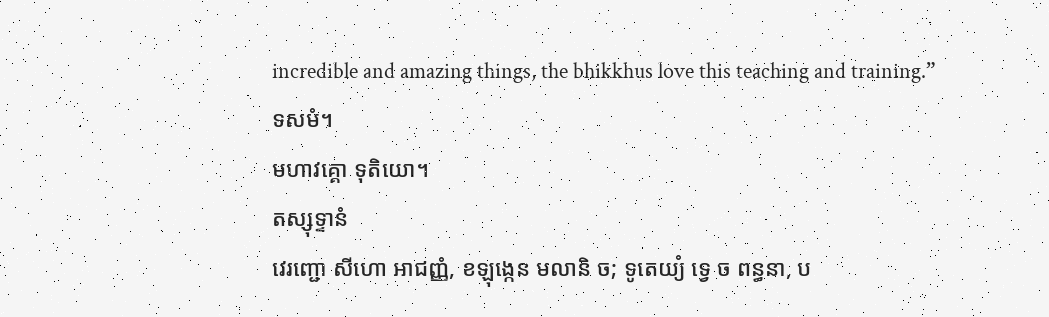incredible and amazing things, the bhikkhus love this teaching and training.”
ទសមំ។
មហាវគ្គោ ទុតិយោ។
តស្សុទ្ទានំ
វេរញ្ជោ សីហោ អាជញ្ញំ, ខឡុង្កេន មលានិ ច; ទូតេយ្យំ ទ្វេ ច ពន្ធនា, ប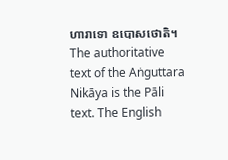ហារាទោ ឧបោសថោតិ។
The authoritative text of the Aṅguttara Nikāya is the Pāli text. The English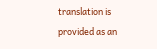translation is provided as an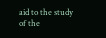aid to the study of the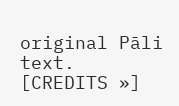original Pāli text. [CREDITS »]